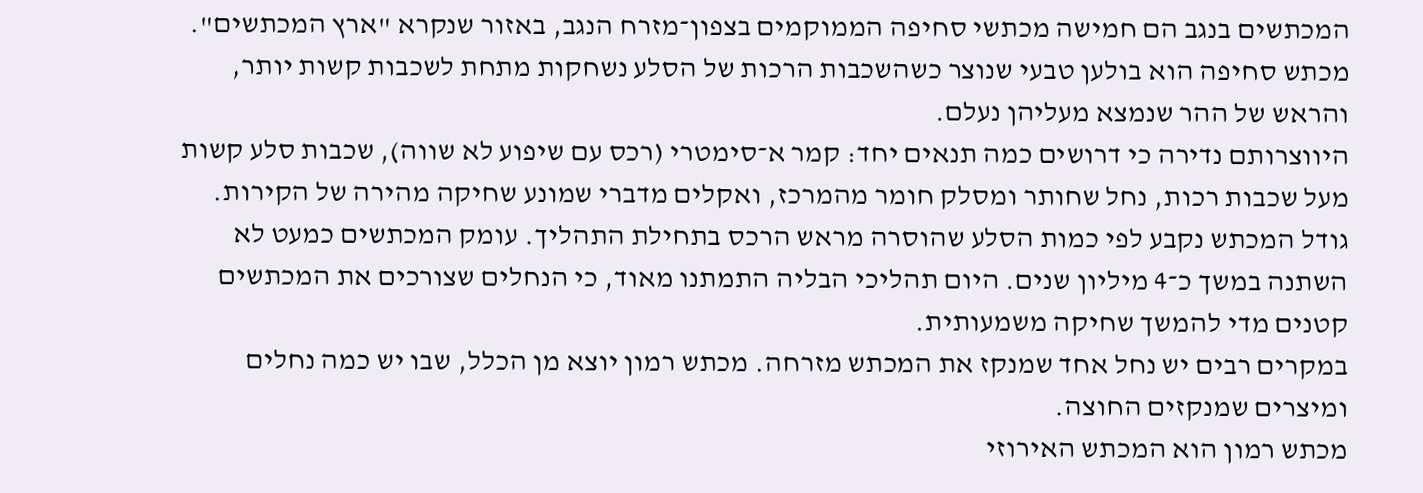המכתשים בנגב הם חמישה מכתשי סחיפה הממוקמים בצפון־מזרח הנגב, באזור שנקרא "ארץ המכתשים". מכתש סחיפה הוא בולען טבעי שנוצר כשהשכבות הרכות של הסלע נשחקות מתחת לשכבות קשות יותר, והראש של ההר שנמצא מעליהן נעלם.
היווצרותם נדירה כי דרושים כמה תנאים יחד: קמר א־סימטרי (רכס עם שיפוע לא שווה), שכבות סלע קשות מעל שכבות רכות, נחל שחותר ומסלק חומר מהמרכז, ואקלים מדברי שמונע שחיקה מהירה של הקירות.
גודל המכתש נקבע לפי כמות הסלע שהוסרה מראש הרכס בתחילת התהליך. עומק המכתשים כמעט לא השתנה במשך כ־4 מיליון שנים. היום תהליכי הבליה התמתנו מאוד, כי הנחלים שצורכים את המכתשים קטנים מדי להמשך שחיקה משמעותית.
במקרים רבים יש נחל אחד שמנקז את המכתש מזרחה. מכתש רמון יוצא מן הכלל, שבו יש כמה נחלים ומיצרים שמנקזים החוצה.
מכתש רמון הוא המכתש האירוזי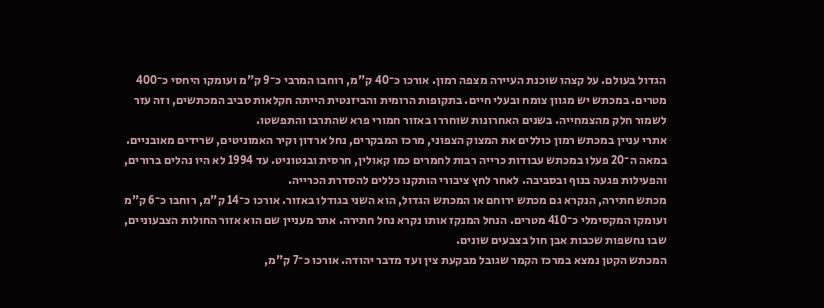הגדול בעולם. על קצהו שוכנת העיירה מצפה רמון. אורכו כ־40 ק"מ, רוחבו המרבי כ־9 ק"מ ועומקו היחסי כ־400 מטרים. במכתש יש מגוון צומח ובעלי חיים. בתקופות הרומית והביזנטית הייתה חקלאות סביב המכתשים, וזה עזר לשמור חלק מהצמחייה. בשנים האחרונות שוחררו באזור חמורי פרא שהתרבו והתפשטו.
אתרי עניין במכתש רמון כוללים את המצוק הצפוני, מרכז המבקרים, נחל ארדון וקיר האמוניטים, שרידים מאובניים. במאה ה־20 פעלו במכתש עבודות כרייה רבות לחמרים כמו קאולין, חרסית ובנטוניט. עד 1994 לא היו נהלים ברורים, והפעילות פגעה בנוף ובסביבה. לאחר לחץ ציבורי הותקנו כללים להסדרת הכרייה.
מכתש חתירה, הנקרא גם מכתש ירוחם או המכתש הגדול, הוא השני בגודלו באזור. אורכו כ־14 ק"מ, רוחבו כ־6 ק"מ ועומקו המקסימלי כ־410 מטרים. הנחל המנקז אותו נקרא נחל חתירה. אתר מעניין שם הוא אזור החולות הצבעוניים, שבו נחשפות שכבות אבן חול בצבעים שונים.
המכתש הקטן נמצא במרכז הקמר שגובל מבקעת צין ועד מדבר יהודה. אורכו כ־7 ק"מ,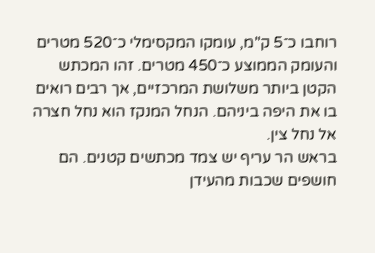רוחבו כ־5 ק"מ, עומקו המקסימלי כ־520 מטרים והעומק הממוצע כ־450 מטרים. זהו המכתש הקטן ביותר משלושת המרכזיים, אך רבים רואים בו את היפה ביניהם. הנחל המנקז הוא נחל חצרה אל נחל צין.
בראש הר עריף יש צמד מכתשים קטנים. הם חושפים שכבות מהעידן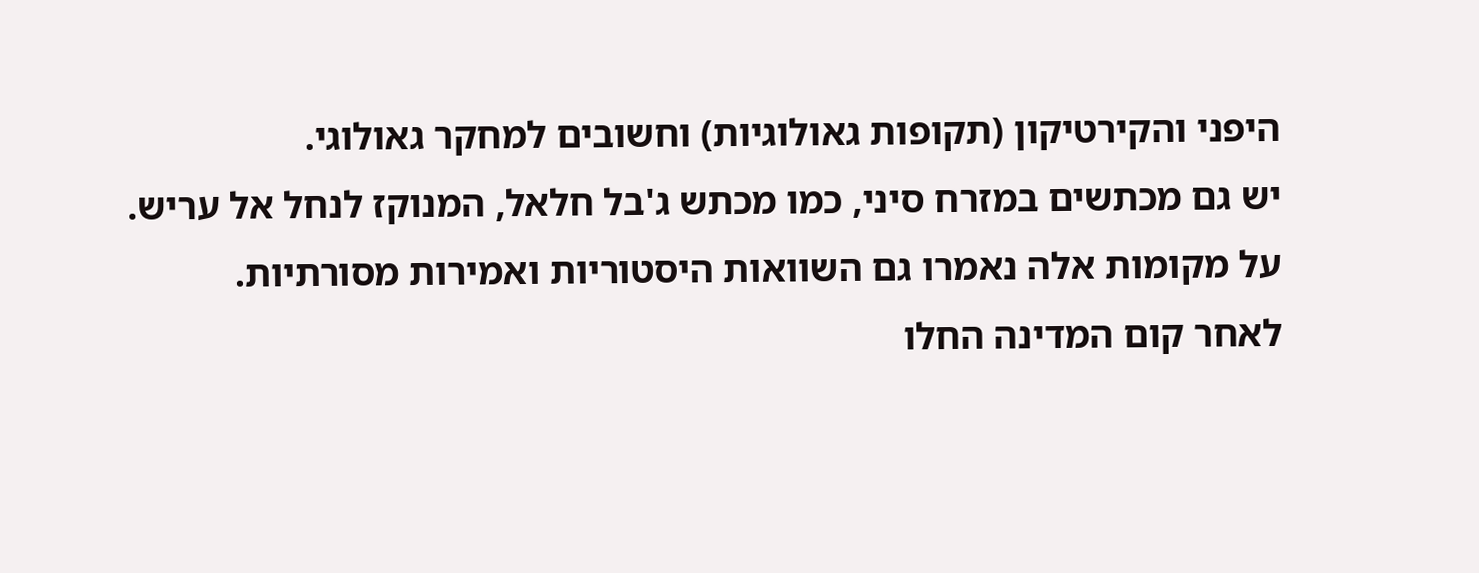היפני והקירטיקון (תקופות גאולוגיות) וחשובים למחקר גאולוגי.
יש גם מכתשים במזרח סיני, כמו מכתש ג'בל חלאל, המנוקז לנחל אל עריש. על מקומות אלה נאמרו גם השוואות היסטוריות ואמירות מסורתיות.
לאחר קום המדינה החלו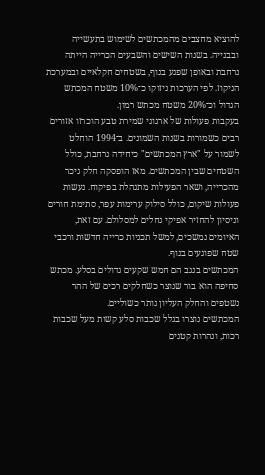להוציא מחצבים מהמכתשים לשימוש בתעשייה ובבנייה. בשנות השישים והשבעים הכרייה הייתה נרחבת ובאופן שפגע בנוף, בשטחים חקלאיים ובמערכת הניקוז. לפי הערכות ניזוקו כ־10% משטח המכתש הגדול וכ־20% משטח מכתש רמון.
בעקבות פעולות של ארגוני שמירת טבע הוכרזו אזורים רבים כשמורות בשנות השמונים. ב־1994 הוחלט לשמור על "ארץ המכתשים" כיחידה נרחבת, כולל השטחים שבין המכתשים. מאז הופסקה חלק ניכר מהכרייה, ושאר הפעילות מתנהלת בפיקוח. נעשות פעולות שיקום, כולל סילוק ערימות עפר, סתימת חורים וניסיון להחזיר אפיקי נחלים למסלולם. עם זאת, האיומים נמשכים, למשל תכניות כרייה חדשות ורכבי שטח שפוגעים בנוף.
המכתשים בנגב הם חמש שקעים גדולים בסלע. מכתש סחיפה הוא בור שנוצר כשחלקים רכים של ההר נשטפים והחלק העליון נותר כשוליים.
המכתשים נוצרו בגלל שכבות סלע קשות מעל שכבות רכות, ונהרות קטנים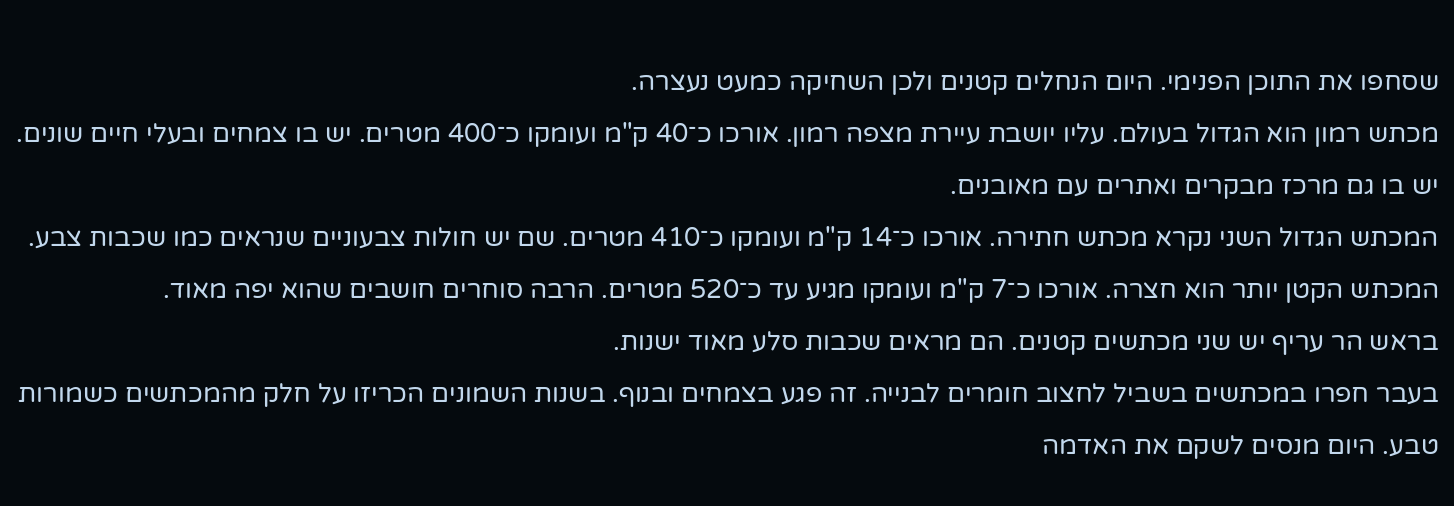שסחפו את התוכן הפנימי. היום הנחלים קטנים ולכן השחיקה כמעט נעצרה.
מכתש רמון הוא הגדול בעולם. עליו יושבת עיירת מצפה רמון. אורכו כ־40 ק"מ ועומקו כ־400 מטרים. יש בו צמחים ובעלי חיים שונים. יש בו גם מרכז מבקרים ואתרים עם מאובנים.
המכתש הגדול השני נקרא מכתש חתירה. אורכו כ־14 ק"מ ועומקו כ־410 מטרים. שם יש חולות צבעוניים שנראים כמו שכבות צבע.
המכתש הקטן יותר הוא חצרה. אורכו כ־7 ק"מ ועומקו מגיע עד כ־520 מטרים. הרבה סוחרים חושבים שהוא יפה מאוד.
בראש הר עריף יש שני מכתשים קטנים. הם מראים שכבות סלע מאוד ישנות.
בעבר חפרו במכתשים בשביל לחצוב חומרים לבנייה. זה פגע בצמחים ובנוף. בשנות השמונים הכריזו על חלק מהמכתשים כשמורות טבע. היום מנסים לשקם את האדמה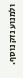ולמנוע נזק נוסף.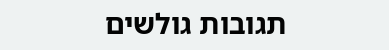תגובות גולשים